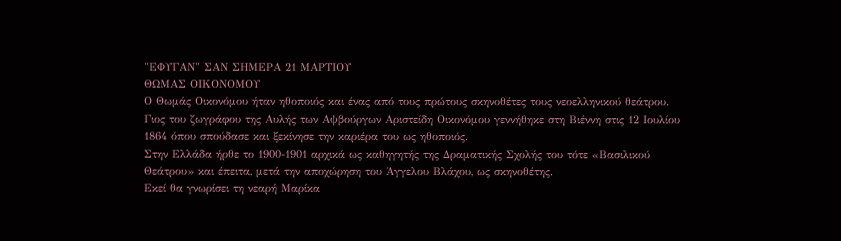"ΕΦΥΓΑΝ" ΣΑΝ ΣΗΜΕΡΑ 21 ΜΑΡΤΙΟΥ
ΘΩΜΑΣ ΟΙΚΟΝΟΜΟΥ
Ο Θωμάς Οικονόμου ήταν ηθοποιός και ένας από τους πρώτους σκηνοθέτες τους νεοελληνικού θεάτρου.
Γιος του ζωγράφου της Αυλής των Αψβούργων Αριστείδη Οικονόμου γεννήθηκε στη Βιέννη στις 12 Ιουλίου 1864 όπου σπούδασε και ξεκίνησε την καριέρα του ως ηθοποιός.
Στην Ελλάδα ήρθε το 1900-1901 αρχικά ως καθηγητής της Δραματικής Σχολής του τότε «Βασιλικού Θεάτρου» και έπειτα, μετά την αποχώρηση του Άγγελου Βλάχου, ως σκηνοθέτης.
Εκεί θα γνωρίσει τη νεαρή Μαρίκα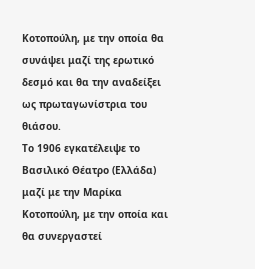Κοτοπούλη, με την οποία θα συνάψει μαζί της ερωτικό δεσμό και θα την αναδείξει ως πρωταγωνίστρια του θιάσου.
Το 1906 εγκατέλειψε το Βασιλικό Θέατρο (Ελλάδα) μαζί με την Μαρίκα Κοτοπούλη, με την οποία και θα συνεργαστεί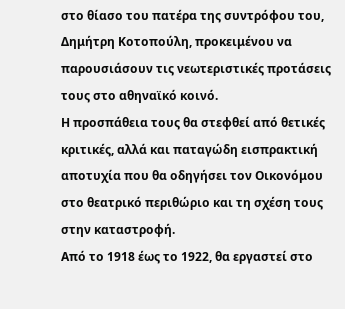στο θίασο του πατέρα της συντρόφου του, Δημήτρη Κοτοπούλη, προκειμένου να παρουσιάσουν τις νεωτεριστικές προτάσεις τους στο αθηναϊκό κοινό.
Η προσπάθεια τους θα στεφθεί από θετικές κριτικές, αλλά και παταγώδη εισπρακτική αποτυχία που θα οδηγήσει τον Οικονόμου στο θεατρικό περιθώριο και τη σχέση τους στην καταστροφή.
Από το 1918 έως το 1922, θα εργαστεί στο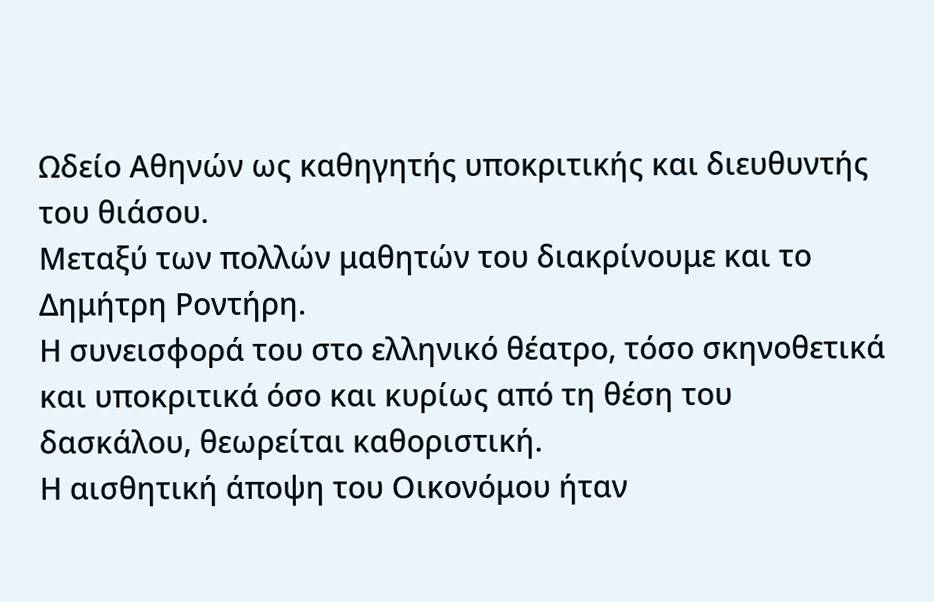Ωδείο Αθηνών ως καθηγητής υποκριτικής και διευθυντής του θιάσου.
Μεταξύ των πολλών μαθητών του διακρίνουμε και το Δημήτρη Ροντήρη.
Η συνεισφορά του στο ελληνικό θέατρο, τόσο σκηνοθετικά και υποκριτικά όσο και κυρίως από τη θέση του δασκάλου, θεωρείται καθοριστική.
Η αισθητική άποψη του Οικονόμου ήταν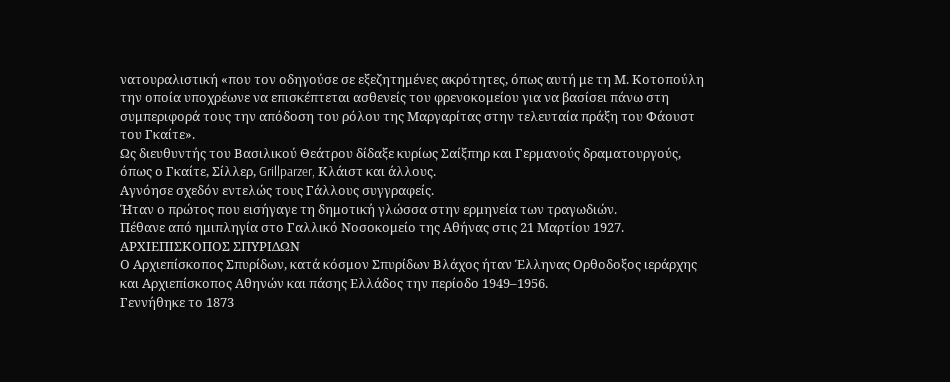νατουραλιστική «που τον οδηγούσε σε εξεζητημένες ακρότητες, όπως αυτή με τη Μ. Κοτοπούλη την οποία υποχρέωνε να επισκέπτεται ασθενείς του φρενοκομείου για να βασίσει πάνω στη συμπεριφορά τους την απόδοση του ρόλου της Μαργαρίτας στην τελευταία πράξη του Φάουστ του Γκαίτε».
Ως διευθυντής του Βασιλικού Θεάτρου δίδαξε κυρίως Σαίξπηρ και Γερμανούς δραματουργούς, όπως ο Γκαίτε, Σίλλερ, Grillparzer, Κλάιστ και άλλους.
Αγνόησε σχεδόν εντελώς τους Γάλλους συγγραφείς.
Ήταν ο πρώτος που εισήγαγε τη δημοτική γλώσσα στην ερμηνεία των τραγωδιών.
Πέθανε από ημιπληγία στο Γαλλικό Νοσοκομείο της Αθήνας στις 21 Μαρτίου 1927.
ΑΡΧΙΕΠΙΣΚΟΠΟΣ ΣΠΥΡΙΔΩΝ
Ο Αρχιεπίσκοπος Σπυρίδων, κατά κόσμον Σπυρίδων Βλάχος ήταν Έλληνας Ορθοδοξος ιεράρχης και Αρχιεπίσκοπος Αθηνών και πάσης Ελλάδος την περίοδο 1949–1956.
Γεννήθηκε το 1873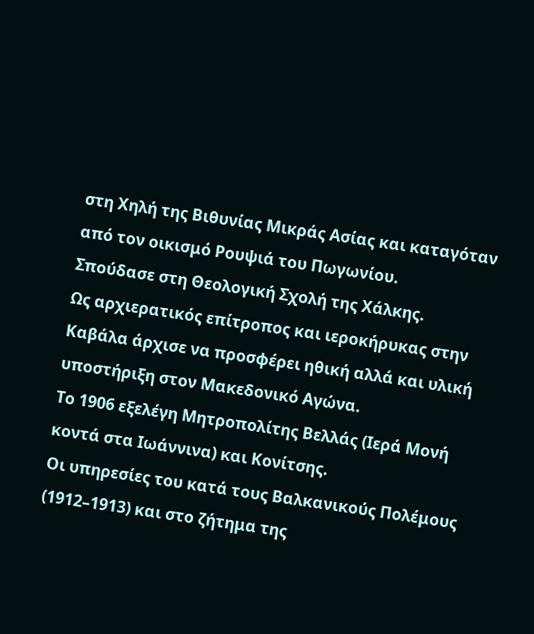στη Χηλή της Βιθυνίας Μικράς Ασίας και καταγόταν από τον οικισμό Ρουψιά του Πωγωνίου.
Σπούδασε στη Θεολογική Σχολή της Χάλκης.
Ως αρχιερατικός επίτροπος και ιεροκήρυκας στην Καβάλα άρχισε να προσφέρει ηθική αλλά και υλική υποστήριξη στον Μακεδονικό Αγώνα.
Το 1906 εξελέγη Μητροπολίτης Βελλάς (Ιερά Μονή κοντά στα Ιωάννινα) και Κονίτσης.
Οι υπηρεσίες του κατά τους Βαλκανικούς Πολέμους (1912–1913) και στο ζήτημα της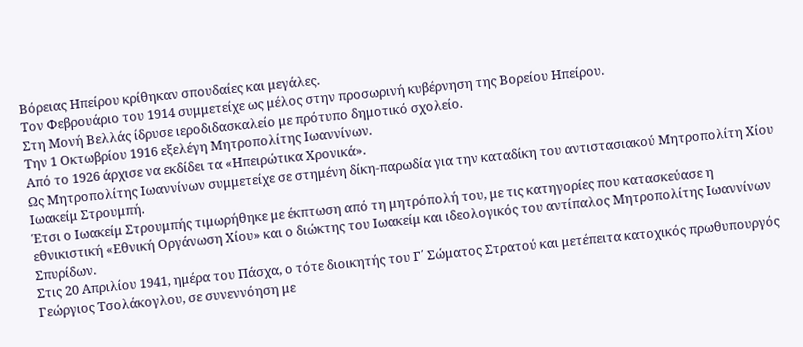Βόρειας Ηπείρου κρίθηκαν σπουδαίες και μεγάλες.
Τον Φεβρουάριο του 1914 συμμετείχε ως μέλος στην προσωρινή κυβέρνηση της Βορείου Ηπείρου.
Στη Μονή Βελλάς ίδρυσε ιεροδιδασκαλείο με πρότυπο δημοτικό σχολείο.
Την 1 Οκτωβρίου 1916 εξελέγη Μητροπολίτης Ιωαννίνων.
Από το 1926 άρχισε να εκδίδει τα «Ηπειρώτικα Χρονικά».
Ως Μητροπολίτης Ιωαννίνων συμμετείχε σε στημένη δίκη-παρωδία για την καταδίκη του αντιστασιακού Μητροπολίτη Χίου Ιωακείμ Στρουμπή.
Έτσι ο Ιωακείμ Στρουμπής τιμωρήθηκε με έκπτωση από τη μητρόπολή του, με τις κατηγορίες που κατασκεύασε η εθνικιστική «Εθνική Οργάνωση Χίου» και ο διώκτης του Ιωακείμ και ιδεολογικός του αντίπαλος Μητροπολίτης Ιωαννίνων Σπυρίδων.
Στις 20 Απριλίου 1941, ημέρα του Πάσχα, ο τότε διοικητής του Γ΄ Σώματος Στρατού και μετέπειτα κατοχικός πρωθυπουργός Γεώργιος Τσολάκογλου, σε συνεννόηση με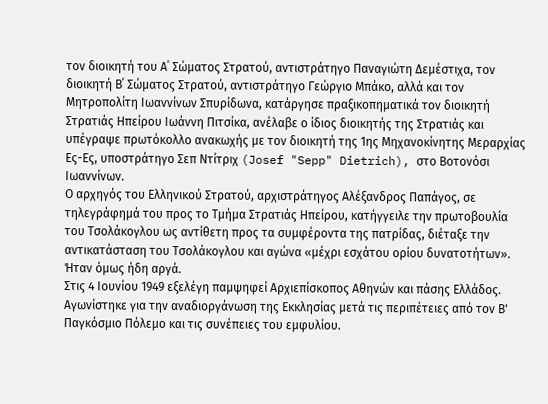τον διοικητή του Α΄ Σώματος Στρατού, αντιστράτηγο Παναγιώτη Δεμέστιχα, τον διοικητή Β΄ Σώματος Στρατού, αντιστράτηγο Γεώργιο Μπάκο, αλλά και τον Μητροπολίτη Ιωαννίνων Σπυρίδωνα, κατάργησε πραξικοπηματικά τον διοικητή Στρατιάς Ηπείρου Ιωάννη Πιτσίκα, ανέλαβε ο ίδιος διοικητής της Στρατιάς και υπέγραψε πρωτόκολλο ανακωχής με τον διοικητή της 1ης Μηχανοκίνητης Μεραρχίας Ες-Ες, υποστράτηγο Σεπ Ντίτριχ (Josef "Sepp" Dietrich), στο Βοτονόσι Ιωαννίνων.
Ο αρχηγός του Ελληνικού Στρατού, αρχιστράτηγος Αλέξανδρος Παπάγος, σε τηλεγράφημά του προς το Τμήμα Στρατιάς Ηπείρου, κατήγγειλε την πρωτοβουλία του Τσολάκογλου ως αντίθετη προς τα συμφέροντα της πατρίδας, διέταξε την αντικατάσταση του Τσολάκογλου και αγώνα «μέχρι εσχάτου ορίου δυνατοτήτων». Ήταν όμως ήδη αργά.
Στις 4 Ιουνίου 1949 εξελέγη παμψηφεί Αρχιεπίσκοπος Αθηνών και πάσης Ελλάδος.
Αγωνίστηκε για την αναδιοργάνωση της Εκκλησίας μετά τις περιπέτειες από τον Β' Παγκόσμιο Πόλεμο και τις συνέπειες του εμφυλίου.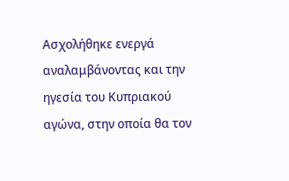Ασχολήθηκε ενεργά αναλαμβάνοντας και την ηγεσία του Κυπριακού αγώνα, στην οποία θα τον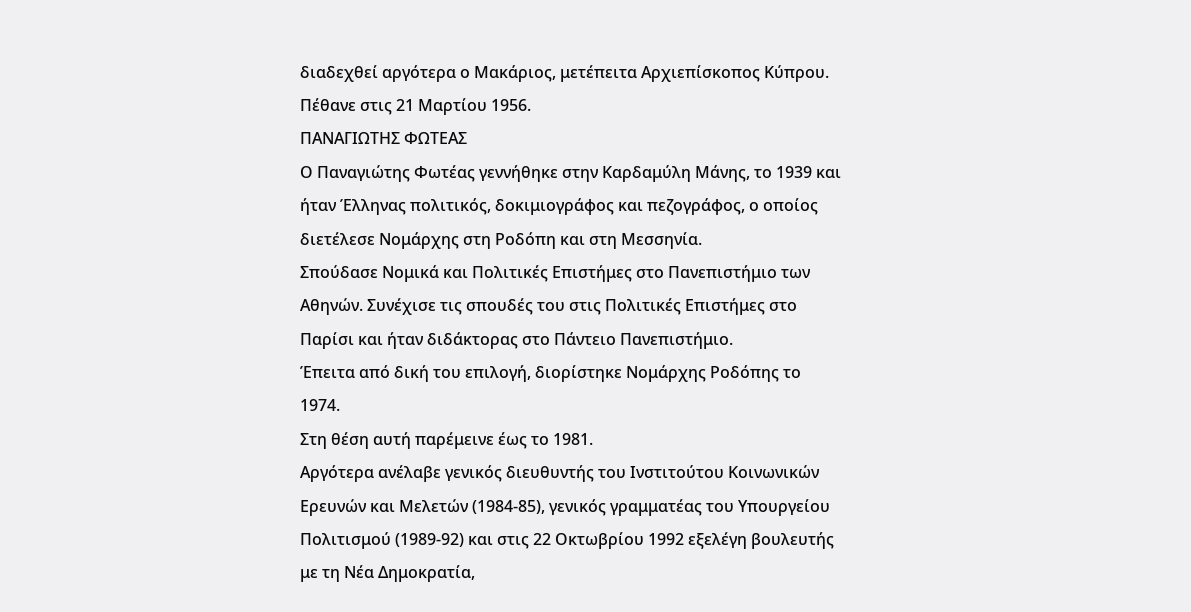διαδεχθεί αργότερα ο Μακάριος, μετέπειτα Αρχιεπίσκοπος Κύπρου.
Πέθανε στις 21 Μαρτίου 1956.
ΠΑΝΑΓΙΩΤΗΣ ΦΩΤΕΑΣ
Ο Παναγιώτης Φωτέας γεννήθηκε στην Καρδαμύλη Μάνης, το 1939 και ήταν Έλληνας πολιτικός, δοκιμιογράφος και πεζογράφος, ο οποίος διετέλεσε Νομάρχης στη Ροδόπη και στη Μεσσηνία.
Σπούδασε Νομικά και Πολιτικές Επιστήμες στο Πανεπιστήμιο των Αθηνών. Συνέχισε τις σπουδές του στις Πολιτικές Επιστήμες στο Παρίσι και ήταν διδάκτορας στο Πάντειο Πανεπιστήμιο.
Έπειτα από δική του επιλογή, διορίστηκε Νομάρχης Ροδόπης το 1974.
Στη θέση αυτή παρέμεινε έως το 1981.
Αργότερα ανέλαβε γενικός διευθυντής του Ινστιτούτου Κοινωνικών Ερευνών και Μελετών (1984-85), γενικός γραμματέας του Υπουργείου Πολιτισμού (1989-92) και στις 22 Οκτωβρίου 1992 εξελέγη βουλευτής με τη Νέα Δημοκρατία,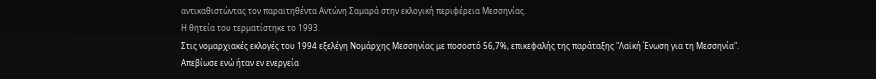αντικαθιστώντας τον παραιτηθέντα Αντώνη Σαμαρά στην εκλογική περιφέρεια Μεσσηνίας.
Η θητεία του τερματίστηκε το 1993.
Στις νομαρχιακές εκλογές του 1994 εξελέγη Νομάρχης Μεσσηνίας με ποσοστό 56,7%, επικεφαλής της παράταξης "Λαϊκή Ένωση για τη Μεσσηνία".
Απεβίωσε ενώ ήταν εν ενεργεία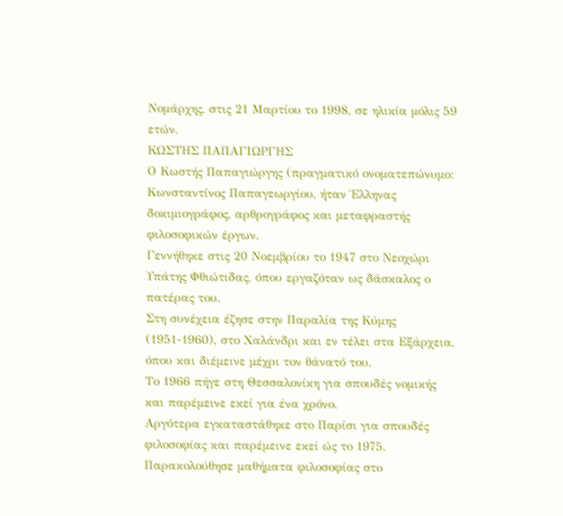Νομάρχης, στις 21 Μαρτίου το 1998, σε ηλικία μόλις 59 ετών.
ΚΩΣΤΗΣ ΠΑΠΑΓΙΩΡΓΗΣ
Ο Κωστής Παπαγιώργης (πραγματικό ονοματεπώνυμο: Κωνσταντίνος Παπαγεωργίου, ήταν Έλληνας δοκιμιογράφος, αρθρογράφος και μεταφραστής φιλοσοφικών έργων.
Γεννήθηκε στις 20 Νοεμβρίου το 1947 στο Νεοχώρι Υπάτης Φθιώτιδας, όπου εργαζόταν ως δάσκαλος ο πατέρας του.
Στη συνέχεια έζησε στην Παραλία της Κύμης (1951-1960), στο Χαλάνδρι και εν τέλει στα Εξάρχεια, όπου και διέμεινε μέχρι τον θάνατό του.
Το 1966 πήγε στη Θεσσαλονίκη για σπουδές νομικής και παρέμεινε εκεί για ένα χρόνο.
Αργότερα εγκαταστάθηκε στο Παρίσι για σπουδές φιλοσοφίας και παρέμεινε εκεί ώς το 1975.
Παρακολούθησε μαθήματα φιλοσοφίας στο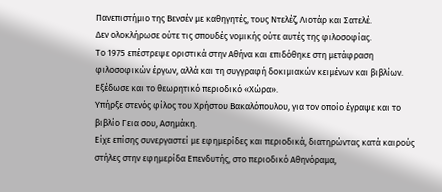Πανεπιστήμιο της Βενσέν με καθηγητές, τους Ντελέζ, Λιοτάρ και Σατελέ.
Δεν ολοκλήρωσε ούτε τις σπουδές νομικής ούτε αυτές της φιλοσοφίας.
Το 1975 επέστρεψε οριστικά στην Αθήνα και επιδόθηκε στη μετάφραση φιλοσοφικών έργων, αλλά και τη συγγραφή δοκιμιακών κειμένων και βιβλίων. Εξέδωσε και το θεωρητικό περιοδικό «Χώρα».
Υπήρξε στενός φίλος του Χρήστου Βακαλόπουλου, για τον οποίο έγραψε και το βιβλίο Γεια σου, Ασημάκη.
Είχε επίσης συνεργαστεί με εφημερίδες και περιοδικά, διατηρώντας κατά καιρούς στήλες στην εφημερίδα Επενδυτής, στο περιοδικό Αθηνόραμα,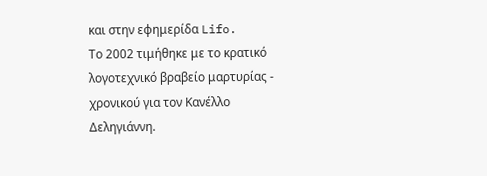και στην εφημερίδα Lifo.
Το 2002 τιμήθηκε με το κρατικό λογοτεχνικό βραβείο μαρτυρίας - χρονικού για τον Κανέλλο Δεληγιάννη.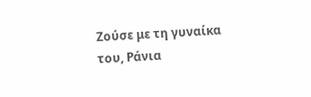Ζούσε με τη γυναίκα του, Ράνια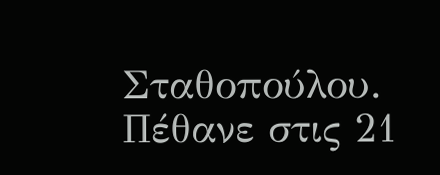Σταθοπούλου.
Πέθανε στις 21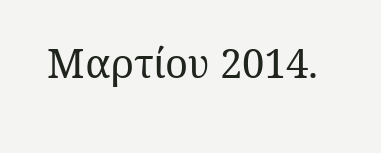Μαρτίου 2014.